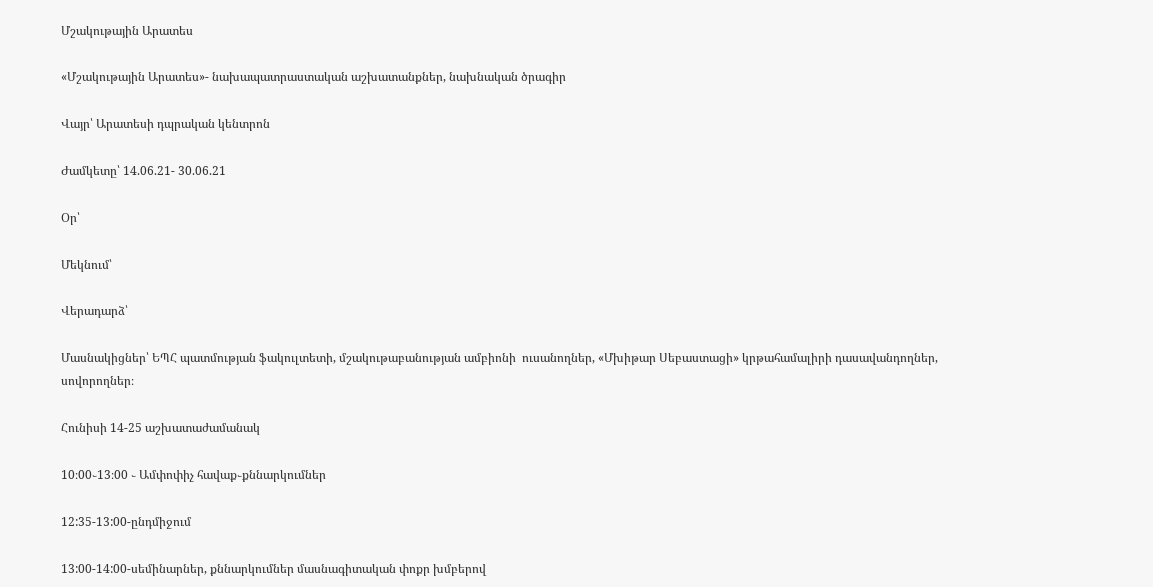Մշակութային Արատես

«Մշակութային Արատես»- նախապատրաստական աշխատանքներ, նախնական ծրագիր

Վայր՝ Արատեսի դպրական կենտրոն

Ժամկետը՝ 14.06.21- 30.06.21

Օր՝

Մեկնում՝

Վերադարձ՝

Մասնակիցներ՝ ԵՊՀ պատմության ֆակուլտետի, մշակութաբանության ամբիոնի  ուսանողներ, «Մխիթար Սեբաստացի» կրթահամալիրի դասավանդողներ, սովորողներ։

Հունիսի 14-25 աշխատաժամանակ

10։00֊13։00 ֊ Ամփոփիչ հավաք֊քննարկումներ

12:35-13:00-ընդմիջում

13:00-14:00-սեմինարներ, քննարկումներ մասնագիտական փոքր խմբերով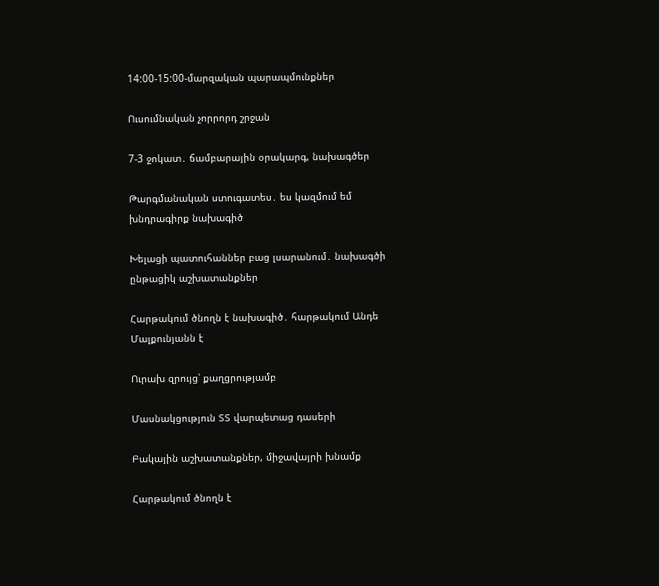14:00-15:00-մարզական պարապմունքներ

Ուսումնական չորրորդ շրջան

7-3 ջոկատ․ ճամբարային օրակարգ, նախագծեր

Թարգմանական ստուգատես․ ես կազմում եմ խնդրագիրք նախագիծ

Խելացի պատուհաններ բաց լսարանում․ նախագծի ընթացիկ աշխատանքներ

Հարթակում ծնողն է նախագիծ․ հարթակում Անդե Մալքունյանն է

Ուրախ զրույց՝ քաղցրությամբ

Մասնակցություն ՏՏ վարպետաց դասերի

Բակային աշխատանքներ, միջավայրի խնամք

Հարթակում ծնողն է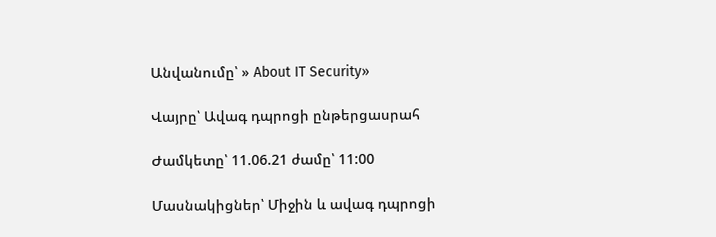Անվանումը՝ » About IT Security»

Վայրը՝ Ավագ դպրոցի ընթերցասրահ

Ժամկետը՝ 11.06.21 ժամը՝ 11:00

Մասնակիցներ՝ Միջին և ավագ դպրոցի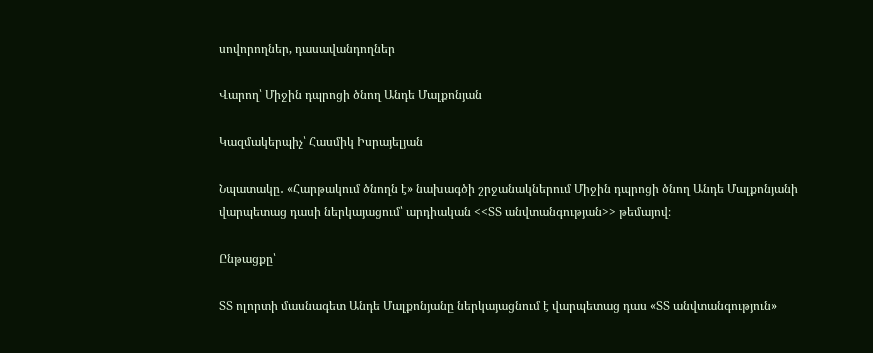սովորողներ, դասավանդողներ

Վարող՝ Միջին դպրոցի ծնող Անդե Մալքոնյան

Կազմակերպիչ՝ Հասմիկ Իսրայելյան

Նպատակը․ «Հարթակում ծնողն է» նախագծի շրջանակներում Միջին դպրոցի ծնող Անդե Մալքոնյանի վարպետաց դասի ներկայացում՝ արդիական <<ՏՏ անվտանգության>> թեմայով։

Ընթացքը՝

ՏՏ ոլորտի մասնագետ Անդե Մալքոնյանը ներկայացնում է վարպետաց դաս «ՏՏ անվտանգություն»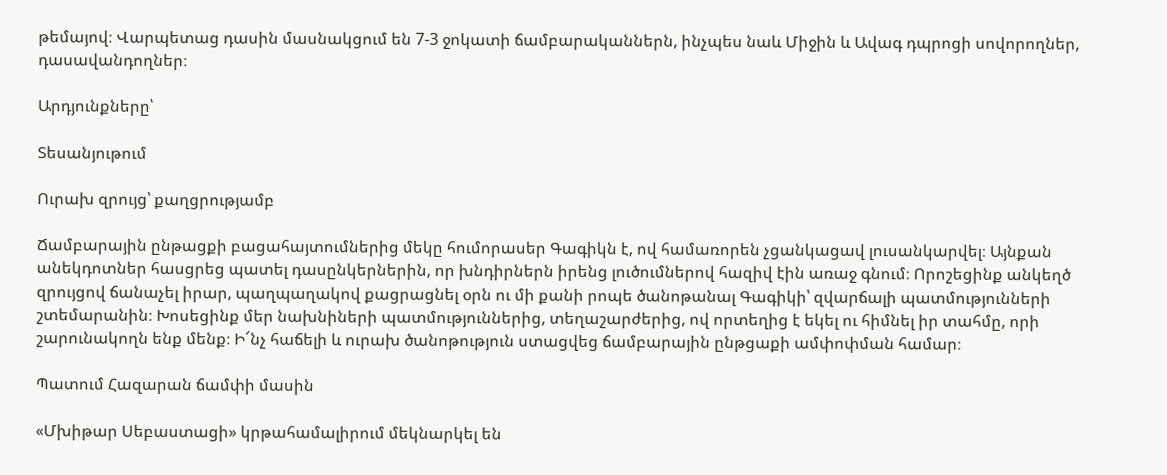թեմայով։ Վարպետաց դասին մասնակցում են 7-3 ջոկատի ճամբարականներն, ինչպես նաև Միջին և Ավագ դպրոցի սովորողներ, դասավանդողներ։

Արդյունքները՝

Տեսանյութում

Ուրախ զրույց՝ քաղցրությամբ

Ճամբարային ընթացքի բացահայտումներից մեկը հումորասեր Գագիկն է, ով համառորեն չցանկացավ լուսանկարվել։ Այնքան անեկդոտներ հասցրեց պատել դասընկերներին, որ խնդիրներն իրենց լուծումներով հազիվ էին առաջ գնում։ Որոշեցինք անկեղծ զրույցով ճանաչել իրար, պաղպաղակով քացրացնել օրն ու մի քանի րոպե ծանոթանալ Գագիկի՝ զվարճալի պատմությունների շտեմարանին։ Խոսեցինք մեր նախնիների պատմություններից, տեղաշարժերից, ով որտեղից է եկել ու հիմնել իր տահմը, որի շարունակողն ենք մենք։ Ի՜նչ հաճելի և ուրախ ծանոթություն ստացվեց ճամբարային ընթցաքի ամփոփման համար։

Պատում Հազարան ճամփի մասին

«Մխիթար Սեբաստացի» կրթահամալիրում մեկնարկել են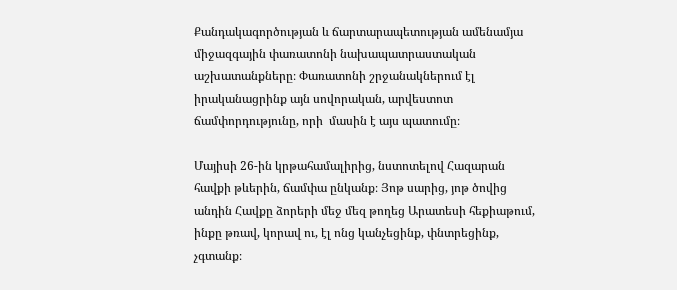Քանդակագործության և ճարտարապետության ամենամյա միջազգային փառատոնի նախապատրաստական աշխատանքները։ Փառատոնի շրջանակներում էլ իրականացրինք այն սովորական, արվեստոտ ճամփորդությունը, որի  մասին է այս պատումը։

Մայիսի 26-ին կրթահամալիրից, նստոտելով Հազարան հավքի թևերին, ճամփա ընկանք։ Յոթ սարից, յոթ ծովից անդին Հավքը ձորերի մեջ մեզ թողեց Արատեսի հեքիաթում, ինքը թռավ, կորավ ու, էլ ոնց կանչեցինք, փնտրեցինք, չգտանք։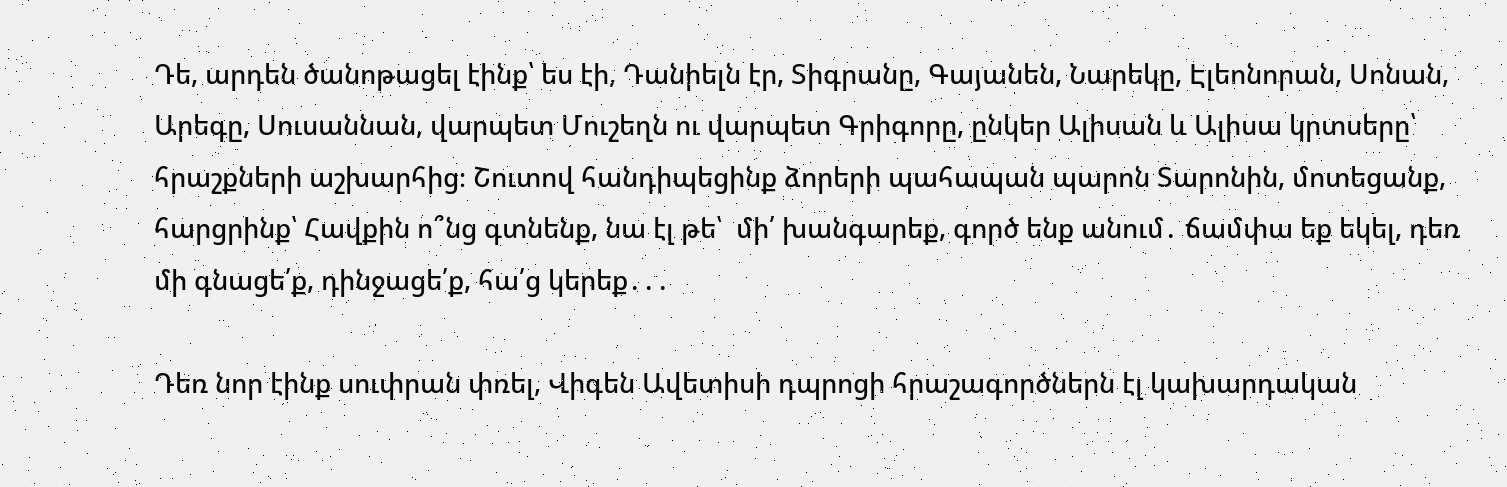Դե, արդեն ծանոթացել էինք՝ ես էի, Դանիելն էր, Տիգրանը, Գայանեն, Նարեկը, Էլեոնորան, Սոնան, Արեգը, Սուսաննան, վարպետ Մուշեղն ու վարպետ Գրիգորը, ընկեր Ալիսան և Ալիսա կրտսերը՝ հրաշքների աշխարհից։ Շուտով հանդիպեցինք ձորերի պահապան պարոն Տարոնին, մոտեցանք, հարցրինք՝ Հավքին ո՞նց գտնենք, նա էլ թե՝  մի՛ խանգարեք, գործ ենք անում․ ճամփա եք եկել, դեռ մի գնացե՛ք, դինջացե՛ք, հա՛ց կերեք․․․

Դեռ նոր էինք սուփրան փռել, Վիգեն Ավետիսի դպրոցի հրաշագործներն էլ կախարդական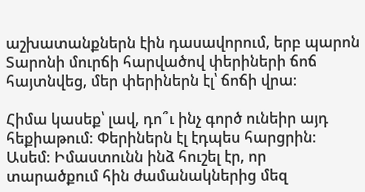աշխատանքներն էին դասավորում, երբ պարոն Տարոնի մուրճի հարվածով փերիների ճոճ հայտնվեց, մեր փերիներն էլ՝ ճոճի վրա։

Հիմա կասեք՝ լավ, դո՞ւ ինչ գործ ունեիր այդ հեքիաթում։ Փերիներն էլ էդպես հարցրին։ Ասեմ։ Իմաստունն ինձ հուշել էր, որ տարածքում հին ժամանակներից մեզ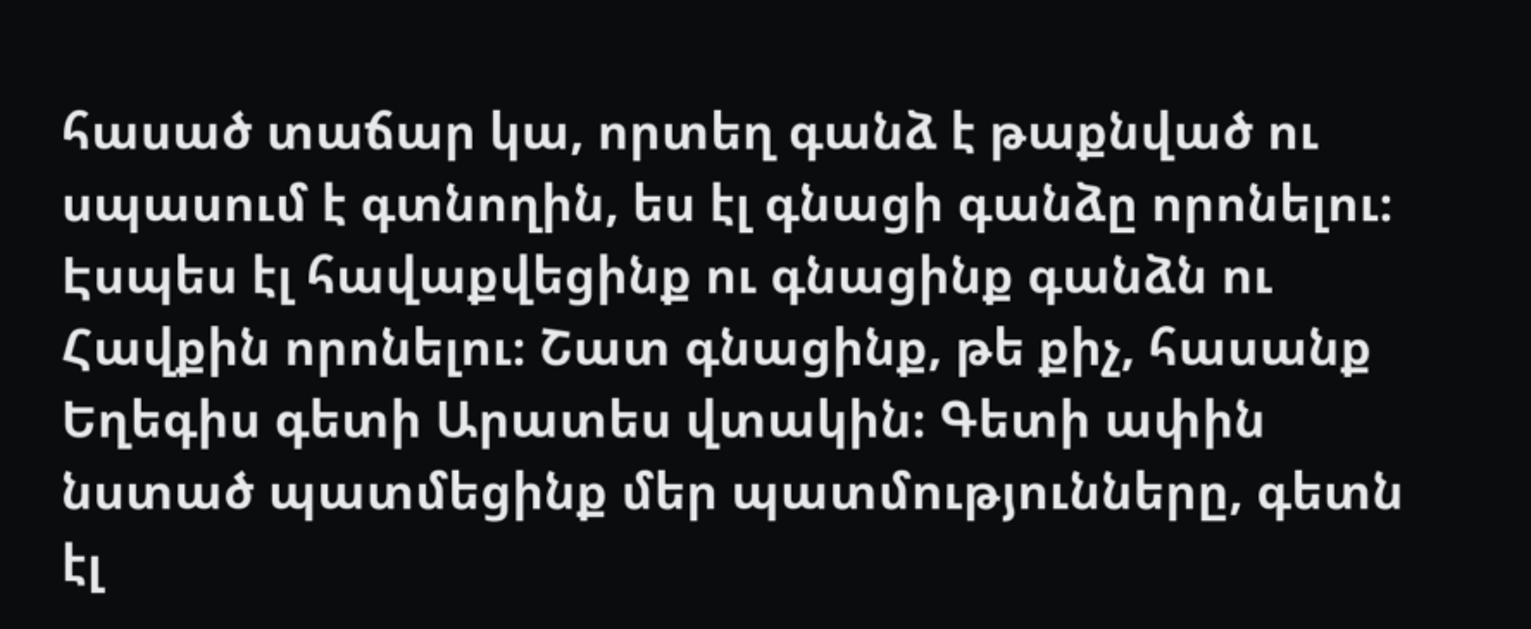հասած տաճար կա, որտեղ գանձ է թաքնված ու սպասում է գտնողին, ես էլ գնացի գանձը որոնելու։ Էսպես էլ հավաքվեցինք ու գնացինք գանձն ու Հավքին որոնելու։ Շատ գնացինք, թե քիչ, հասանք Եղեգիս գետի Արատես վտակին։ Գետի ափին նստած պատմեցինք մեր պատմությունները, գետն էլ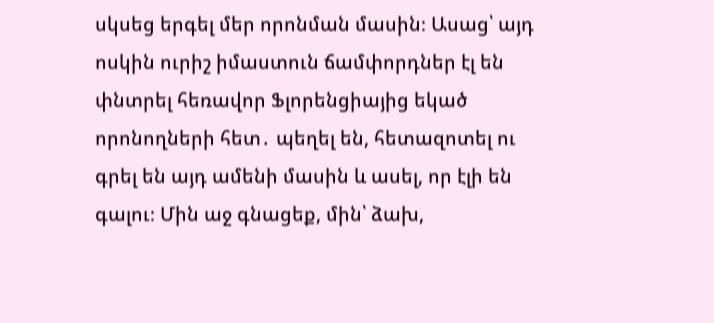սկսեց երգել մեր որոնման մասին։ Ասաց՝ այդ ոսկին ուրիշ իմաստուն ճամփորդներ էլ են փնտրել հեռավոր Ֆլորենցիայից եկած որոնողների հետ․ պեղել են, հետազոտել ու գրել են այդ ամենի մասին և ասել, որ էլի են գալու։ Մին աջ գնացեք, մին՝ ձախ,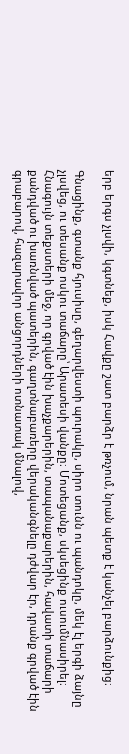երբ երգս չլսվի, կգտնեք, իսկ Հավքը շատ բարձր է թռչում, նրան պետք է կանչել բարձունքից։

Գնացինք, գտանք հյուսիսը, գեղարվեստի պուրակը, սիրո տունն ու պանդոկը, մեկ էլ երգի ձայնը չլսվեց, ու տեսանք ոսկու տաճարը՝ Արատեսի վանքը։ Մոտեցանք, սկսեցինք ուսումնասիրել։ Հնագույն տեքստերի մեջ, որ գրված էին խաչքարերին, տապանաքարերին, հավատի տաճարի քանդված ու խառնված պատերին, գաղտնաբառերը վերականգնելը դժվար էր, դրանք գրված էին գրաբարով, հազարավոր անցորդների ոտնատակ մնալով,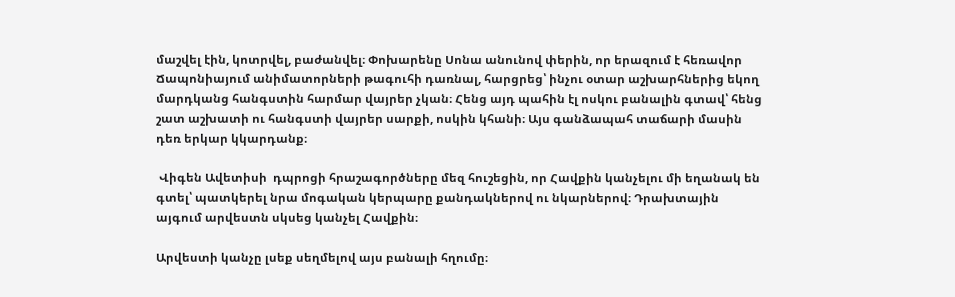մաշվել էին, կոտրվել, բաժանվել։ Փոխարենը Սոնա անունով փերին, որ երազում է հեռավոր Ճապոնիայում անիմատորների թագուհի դառնալ, հարցրեց՝ ինչու օտար աշխարհներից եկող մարդկանց հանգստին հարմար վայրեր չկան։ Հենց այդ պահին էլ ոսկու բանալին գտավ՝ հենց շատ աշխատի ու հանգստի վայրեր սարքի, ոսկին կհանի։ Այս գանձապահ տաճարի մասին դեռ երկար կկարդանք։

 Վիգեն Ավետիսի  դպրոցի հրաշագործները մեզ հուշեցին, որ Հավքին կանչելու մի եղանակ են գտել՝ պատկերել նրա մոգական կերպարը քանդակներով ու նկարներով։ Դրախտային այգում արվեստն սկսեց կանչել Հավքին։

Արվեստի կանչը լսեք սեղմելով այս բանալի հղումը։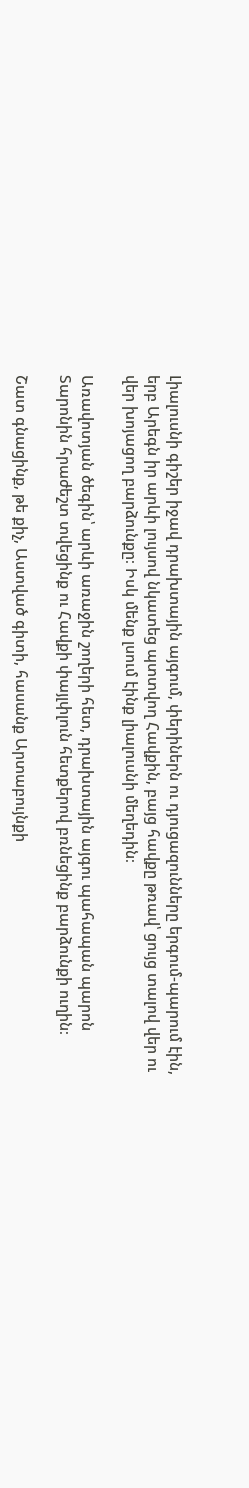Լիալուսնի գիշեր իջավ դրախտային այգում, փերիներն ու դյուցազունները երգում-պարում էին, երբ Արեգն իր արևի լույսով նկատեց պտտվող Հավքին, բայց հավքը թռավ՝ ցույց տալով վեր ու վեր խոյացող բարձունքը։ Իսկ մենք լսում էինք լիալուսնի մեղեդին։

Առավոտյան ծեգին՝ արևի առաջին շողերի հետ, դրախտային այգու պահապան պարոն Տարոնին հրաժեշտ տվեցինք ու Հավքի փայլփլուն հետքերով բռնեցինք բարձունքի ուղին։

Շատ գնացինք, թե քիչ, Աստված գիտի, հասանք Արտաբույնքի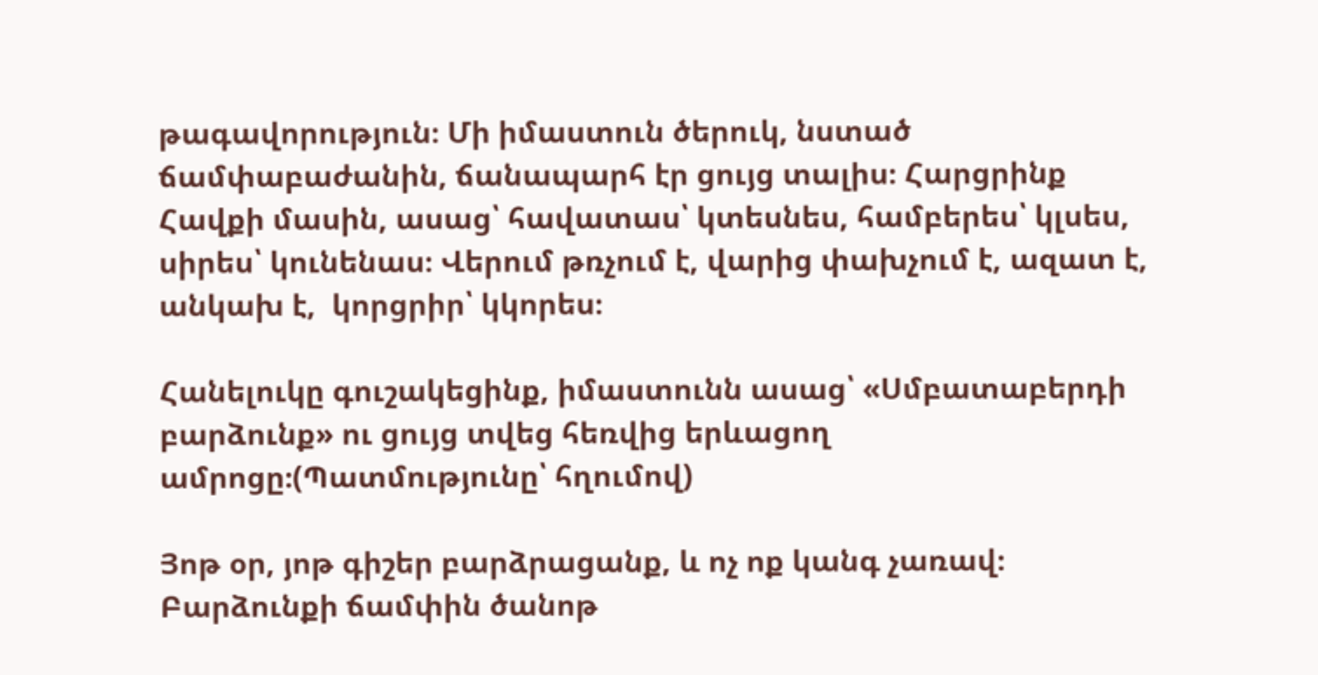թագավորություն։ Մի իմաստուն ծերուկ, նստած ճամփաբաժանին, ճանապարհ էր ցույց տալիս։ Հարցրինք Հավքի մասին, ասաց՝ հավատաս՝ կտեսնես, համբերես՝ կլսես, սիրես՝ կունենաս։ Վերում թռչում է, վարից փախչում է, ազատ է, անկախ է,  կորցրիր՝ կկորես։

Հանելուկը գուշակեցինք, իմաստունն ասաց՝ «Սմբատաբերդի բարձունք» ու ցույց տվեց հեռվից երևացող ամրոցը։(Պատմությունը՝ հղումով)

Յոթ օր, յոթ գիշեր բարձրացանք, և ոչ ոք կանգ չառավ։ Բարձունքի ճամփին ծանոթ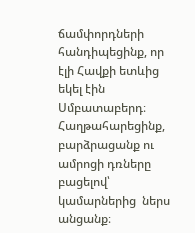ճամփորդների հանդիպեցինք, որ էլի Հավքի ետևից եկել էին Սմբատաբերդ։ Հաղթահարեցինք, բարձրացանք ու ամրոցի դռները բացելով՝ կամարներից  ներս անցանք։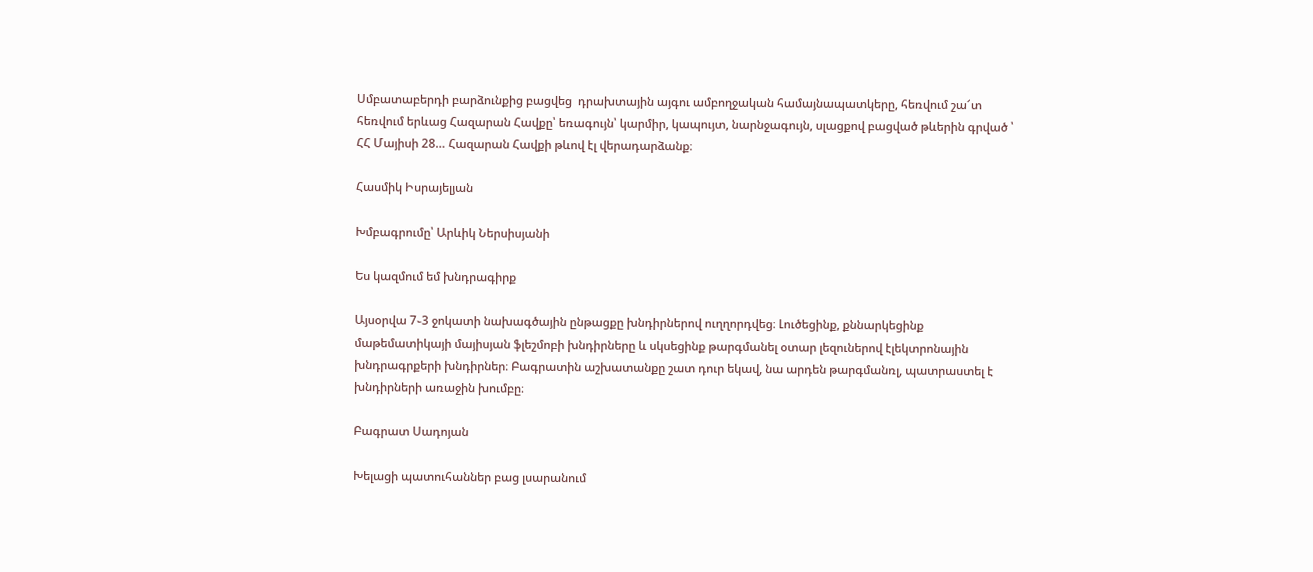Սմբատաբերդի բարձունքից բացվեց  դրախտային այգու ամբողջական համայնապատկերը, հեռվում շա՜տ հեռվում երևաց Հազարան Հավքը՝ եռագույն՝ կարմիր, կապույտ, նարնջագույն, սլացքով բացված թևերին գրված ՝ ՀՀ Մայիսի 28… Հազարան Հավքի թևով էլ վերադարձանք։

Հասմիկ Իսրայելյան

Խմբագրումը՝ Արևիկ Ներսիսյանի

Ես կազմում եմ խնդրագիրք

Այսօրվա 7֊3 ջոկատի նախագծային ընթացքը խնդիրներով ուղղորդվեց։ Լուծեցինք, քննարկեցինք մաթեմատիկայի մայիսյան ֆլեշմոբի խնդիրները և սկսեցինք թարգմանել օտար լեզուներով էլեկտրոնային խնդրագրքերի խնդիրներ։ Բագրատին աշխատանքը շատ դուր եկավ, նա արդեն թարգմանռլ, պատրաստել է խնդիրների առաջին խումբը։

Բագրատ Սադոյան

Խելացի պատուհաններ բաց լսարանում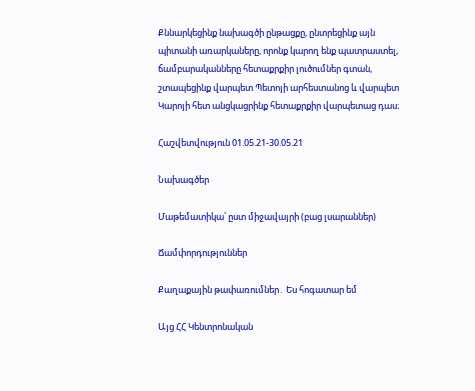Քննարկեցինք նախագծի ընթացքը, ընտրեցինք այն պիտանի առարկաները, որոնք կարող ենք պատրաստել, ճամբարականները հետաքրքիր լուծումներ գտան, շտապեցինք վարպետ Պետոյի արհեստանոց և վարպետ Կարոյի հետ անցկացրինք հետաքրքիր վարպետաց դաս։

Հաշվետվություն 01.05.21-30.05.21

Նախագծեր

Մաթեմատիկա՝ ըստ միջավայրի (բաց լսարաններ)

Ճամփորդություններ

Քաղաքային թափառումներ․ Ես հոգատար եմ

Այց ՀՀ Կենտրոնական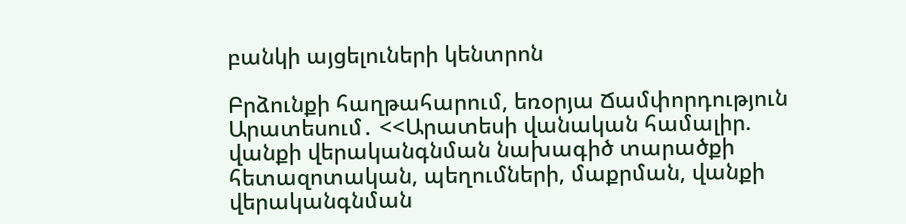բանկի այցելուների կենտրոն

Բրձունքի հաղթահարում, եռօրյա Ճամփորդություն Արատեսում․ <<Արատեսի վանական համալիր. վանքի վերականգնման նախագիծ տարածքի հետազոտական, պեղումների, մաքրման, վանքի վերականգնման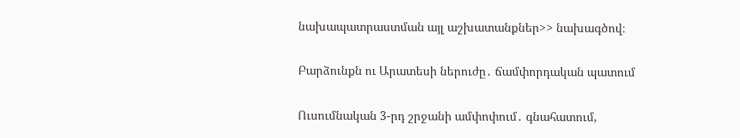նախապատրաստման այլ աշխատանքներ>> նախագծով։

Բարձունքն ու Արատեսի ներուժը․ ճամփորդական պատում

Ուսումնական 3-րդ շրջանի ամփոփում․ գնահատում,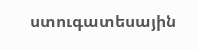ստուգատեսային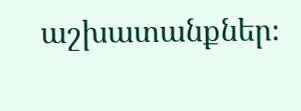աշխատանքներ։